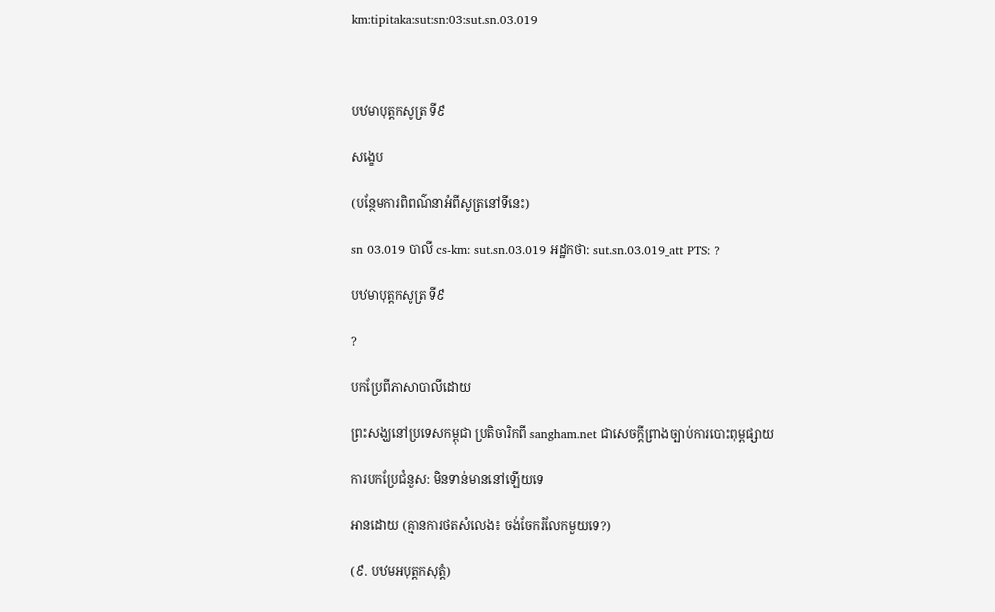km:tipitaka:sut:sn:03:sut.sn.03.019



បឋមាបុត្តកសូត្រ ទី៩

សង្ខេប

(បន្ថែមការពិពណ៌នាអំពីសូត្រនៅទីនេះ)

sn 03.019 បាលី cs-km: sut.sn.03.019 អដ្ឋកថា: sut.sn.03.019_att PTS: ?

បឋមាបុត្តកសូត្រ ទី៩

?

បកប្រែពីភាសាបាលីដោយ

ព្រះសង្ឃនៅប្រទេសកម្ពុជា ប្រតិចារិកពី sangham.net ជាសេចក្តីព្រាងច្បាប់ការបោះពុម្ពផ្សាយ

ការបកប្រែជំនួស: មិនទាន់មាននៅឡើយទេ

អានដោយ (គ្មានការថតសំលេង៖ ចង់ចែករំលែកមួយទេ?)

(៩. បឋមអបុត្តកសុត្តំ)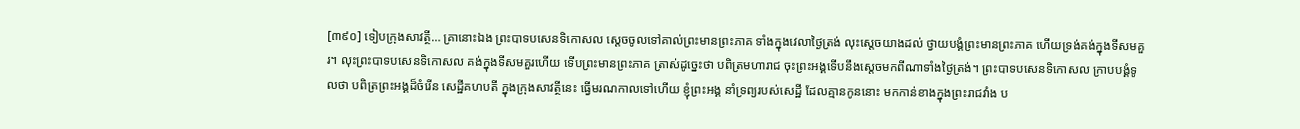[៣៩០] ទៀបក្រុងសាវត្ថី… គ្រានោះឯង ព្រះបាទបសេនទិកោសល ស្តេចចូលទៅគាល់ព្រះមានព្រះភាគ ទាំងក្នុងវេលាថ្ងៃត្រង់ លុះស្តេចយាងដល់ ថ្វាយបង្គំព្រះមានព្រះភាគ ហើយទ្រង់គង់ក្នុងទីសមគួរ។ លុះព្រះបាទបសេនទិកោសល គង់ក្នុងទីសមគួរហើយ ទើបព្រះមានព្រះភាគ ត្រាស់ដូច្នេះថា បពិត្រមហារាជ ចុះព្រះអង្គទើបនឹងស្តេចមកពីណាទាំងថ្ងៃត្រង់។ ព្រះបាទបសេនទិកោសល ក្រាបបង្គំទូលថា បពិត្រព្រះអង្គដ៏ចំរើន សេដ្ឋីគហបតី ក្នុងក្រុងសាវត្ថីនេះ ធ្វើមរណកាលទៅហើយ ខ្ញុំព្រះអង្គ នាំទ្រព្យរបស់សេដ្ឋី ដែលគ្មានកូននោះ មកកាន់ខាងក្នុងព្រះរាជវាំង ប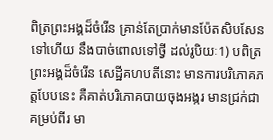ពិត្រព្រះអង្គដ៏ចំរើន គ្រាន់តែប្រាក់មានប៉ែតសិបសែនទៅហើយ នឹងបាច់ពោលទៅថ្វី ដល់រូបិយៈ1) បពិត្រព្រះអង្គដ៏ចំរើន សេដ្ឋីគហបតីនោះ មានការបរិភោគភត្តបែបនេះ គឺគាត់បរិភោគបាយចុងអង្ករ មានជ្រក់ជាគម្រប់ពីរ មា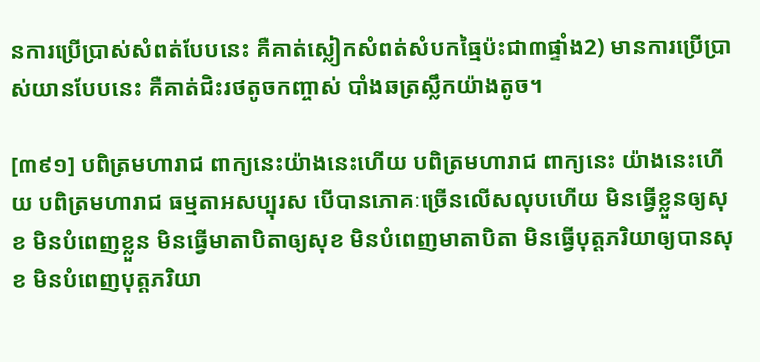នការប្រើប្រាស់សំពត់បែបនេះ គឺគាត់ស្លៀកសំពត់សំបកធ្មៃប៉ះជា៣ផ្ទាំង2) មានការប្រើប្រាស់យានបែបនេះ គឺគាត់ជិះរថតូចកញ្ចាស់ បាំងឆត្រស្លឹកយ៉ាងតូច។

[៣៩១] បពិត្រមហារាជ ពាក្យនេះយ៉ាងនេះហើយ បពិត្រមហារាជ ពាក្យនេះ យ៉ាងនេះហើយ បពិត្រមហារាជ ធម្មតាអសប្បុរស បើបានភោគៈច្រើនលើសលុបហើយ មិនធ្វើខ្លួនឲ្យសុខ មិនបំពេញខ្លួន មិនធ្វើមាតាបិតាឲ្យសុខ មិនបំពេញមាតាបិតា មិនធ្វើបុត្តភរិយាឲ្យបានសុខ មិនបំពេញបុត្តភរិយា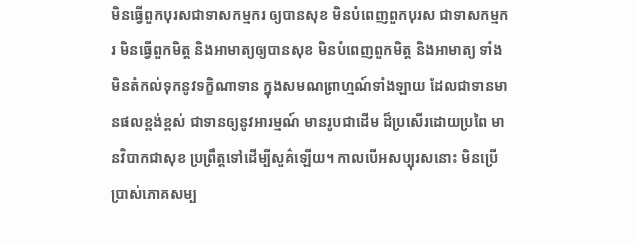មិនធ្វើពួកបុរសជាទាសកម្មករ ឲ្យបានសុខ មិនបំពេញពួកបុរស ជាទាសកម្មករ មិនធ្វើពួកមិត្ត និងអាមាត្យឲ្យបានសុខ មិនបំពេញពួកមិត្ត និងអាមាត្យ ទាំងមិនតំកល់ទុកនូវទក្ខិណាទាន ក្នុងសមណព្រាហ្មណ៍ទាំងឡាយ ដែលជាទានមានផលខ្ពង់ខ្ពស់ ជាទានឲ្យនូវអារម្មណ៍ មានរូបជាដើម ដ៏ប្រសើរដោយប្រពៃ មានវិបាកជាសុខ ប្រព្រឹត្តទៅដើម្បីសួគ៌ឡើយ។ កាលបើអសប្បុរសនោះ មិនប្រើប្រាស់ភោគសម្ប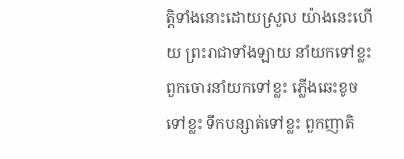ត្តិទាំងនោះដោយស្រួល យ៉ាងនេះហើយ ព្រះរាជាទាំងឡាយ នាំយកទៅខ្លះ ពួកចោរនាំយកទៅខ្លះ ភ្លើងឆេះខូចទៅខ្លះ ទឹកបន្សាត់ទៅខ្លះ ពួកញាតិ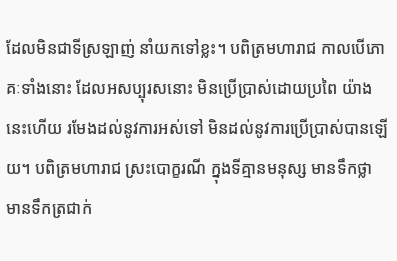ដែលមិនជាទីស្រឡាញ់ នាំយកទៅខ្លះ។ បពិត្រមហារាជ កាលបើភោគៈទាំងនោះ ដែលអសប្បុរសនោះ មិនប្រើប្រាស់ដោយប្រពៃ យ៉ាងនេះហើយ រមែងដល់នូវការអស់ទៅ មិនដល់នូវការប្រើប្រាស់បានឡើយ។ បពិត្រមហារាជ ស្រះបោក្ខរណី ក្នុងទីគ្មានមនុស្ស មានទឹកថ្លា មានទឹកត្រជាក់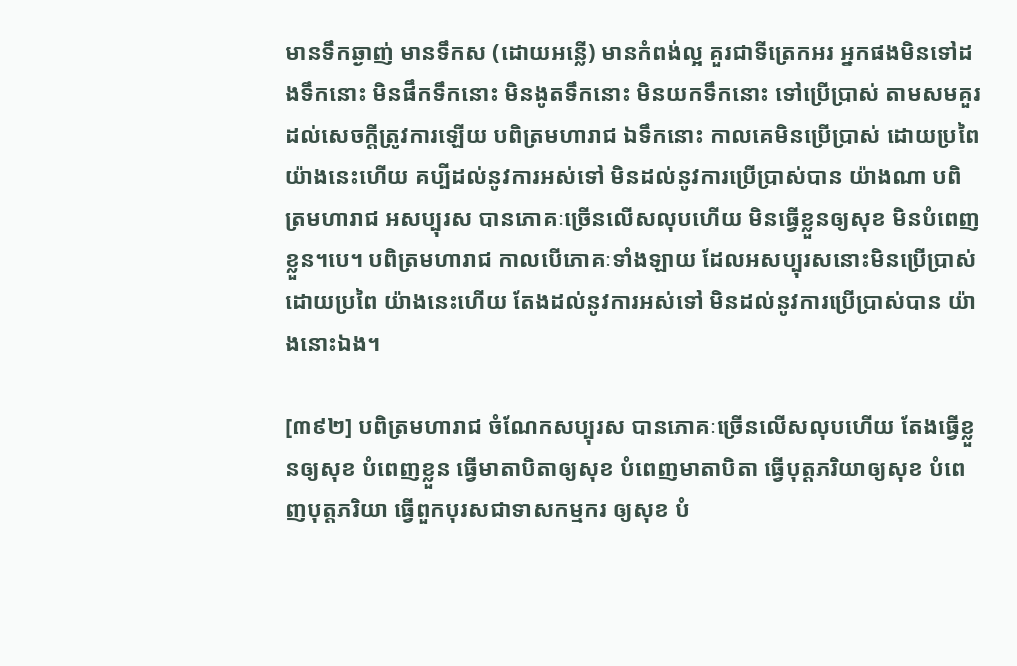មានទឹកឆ្ងាញ់ មានទឹកស (ដោយអន្លើ) មានកំពង់ល្អ គួរជាទីត្រេកអរ អ្នកផងមិនទៅដងទឹកនោះ មិនផឹកទឹកនោះ មិនងូតទឹកនោះ មិនយកទឹកនោះ ទៅប្រើប្រាស់ តាមសមគួរដល់សេចក្តីត្រូវការឡើយ បពិត្រមហារាជ ឯទឹកនោះ កាលគេមិនប្រើប្រាស់ ដោយប្រពៃ យ៉ាងនេះហើយ គប្បីដល់នូវការអស់ទៅ មិនដល់នូវការប្រើប្រាស់បាន យ៉ាងណា បពិត្រមហារាជ អសប្បុរស បានភោគៈច្រើនលើសលុបហើយ មិនធ្វើខ្លួនឲ្យសុខ មិនបំពេញខ្លួន។បេ។ បពិត្រមហារាជ កាលបើភោគៈទាំងឡាយ ដែលអសប្បុរសនោះមិនប្រើប្រាស់ដោយប្រពៃ យ៉ាងនេះហើយ តែងដល់នូវការអស់ទៅ មិនដល់នូវការប្រើប្រាស់បាន យ៉ាងនោះឯង។

[៣៩២] បពិត្រមហារាជ ចំណែកសប្បុរស បានភោគៈច្រើនលើសលុបហើយ តែងធ្វើខ្លួនឲ្យសុខ បំពេញខ្លួន ធ្វើមាតាបិតាឲ្យសុខ បំពេញមាតាបិតា ធ្វើបុត្តភរិយាឲ្យសុខ បំពេញបុត្តភរិយា ធ្វើពួកបុរសជាទាសកម្មករ ឲ្យសុខ បំ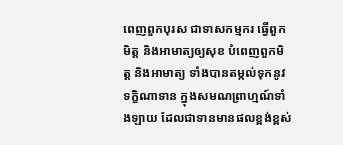ពេញពួកបុរស ជាទាសកម្មករ ធ្វើពួកមិត្ត និងអាមាត្យឲ្យសុខ បំពេញពួកមិត្ត និងអាមាត្យ ទាំងបានតម្កល់ទុកនូវទក្ខិណាទាន ក្នុងសមណព្រាហ្មណ៍ទាំងឡាយ ដែលជាទានមានផលខ្ពង់ខ្ពស់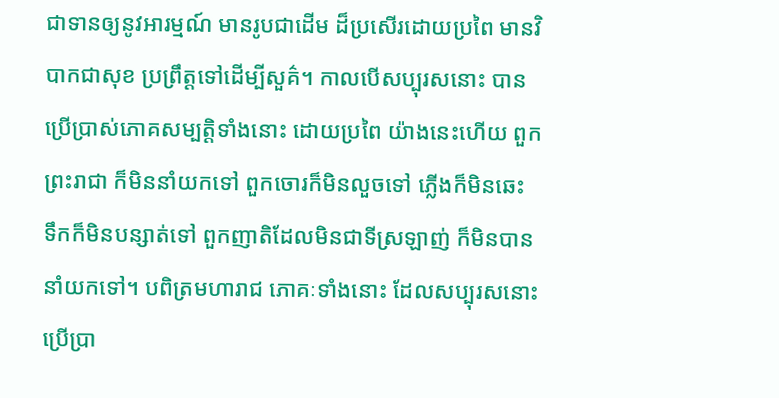ជាទានឲ្យនូវអារម្មណ៍ មានរូបជាដើម ដ៏ប្រសើរដោយប្រពៃ មានវិបាកជាសុខ ប្រព្រឹត្តទៅដើម្បីសួគ៌។ កាលបើសប្បុរសនោះ បានប្រើប្រាស់ភោគសម្បត្តិទាំងនោះ ដោយប្រពៃ យ៉ាងនេះហើយ ពួកព្រះរាជា ក៏មិននាំយកទៅ ពួកចោរក៏មិនលួចទៅ ភ្លើងក៏មិនឆេះ ទឹកក៏មិនបន្សាត់ទៅ ពួកញាតិដែលមិនជាទីស្រឡាញ់ ក៏មិនបាននាំយកទៅ។ បពិត្រមហារាជ ភោគៈទាំងនោះ ដែលសប្បុរសនោះ ប្រើប្រា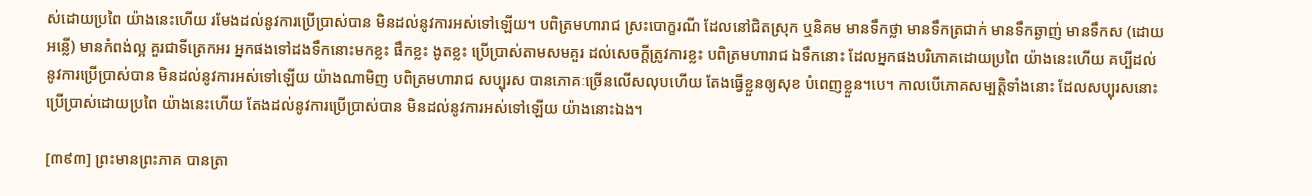ស់ដោយប្រពៃ យ៉ាងនេះហើយ រមែងដល់នូវការប្រើប្រាស់បាន មិនដល់នូវការអស់ទៅឡើយ។ បពិត្រមហារាជ ស្រះបោក្ខរណី ដែលនៅជិតស្រុក ឬនិគម មានទឹកថ្លា មានទឹកត្រជាក់ មានទឹកឆ្ងាញ់ មានទឹកស (ដោយអន្លើ) មានកំពង់ល្អ គួរជាទីត្រេកអរ អ្នកផងទៅដងទឹកនោះមកខ្លះ ផឹកខ្លះ ងូតខ្លះ ប្រើប្រាស់តាមសមគួរ ដល់សេចក្តីត្រូវការខ្លះ បពិត្រមហារាជ ឯទឹកនោះ ដែលអ្នកផងបរិភោគដោយប្រពៃ យ៉ាងនេះហើយ គប្បីដល់នូវការប្រើប្រាស់បាន មិនដល់នូវការអស់ទៅឡើយ យ៉ាងណាមិញ បពិត្រមហារាជ សប្បុរស បានភោគៈច្រើនលើសលុបហើយ តែងធ្វើខ្លួនឲ្យសុខ បំពេញខ្លួន។បេ។ កាលបើភោគសម្បត្តិទាំងនោះ ដែលសប្បុរសនោះ ប្រើប្រាស់ដោយប្រពៃ យ៉ាងនេះហើយ តែងដល់នូវការប្រើប្រាស់បាន មិនដល់នូវការអស់ទៅឡើយ យ៉ាងនោះឯង។

[៣៩៣] ព្រះមានព្រះភាគ បានត្រា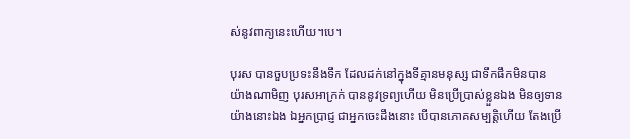ស់នូវពាក្យនេះហើយ។បេ។

បុរស បានចួបប្រទះនឹងទឹក ដែលដក់នៅក្នុងទីគ្មានមនុស្ស ជាទឹកផឹកមិនបាន យ៉ាងណាមិញ បុរសអាក្រក់ បាននូវទ្រព្យហើយ មិនប្រើប្រាស់ខ្លួនឯង មិនឲ្យទាន យ៉ាងនោះឯង ឯអ្នកប្រាជ្ញ ជាអ្នកចេះដឹងនោះ បើបានភោគសម្បត្តិហើយ តែងប្រើ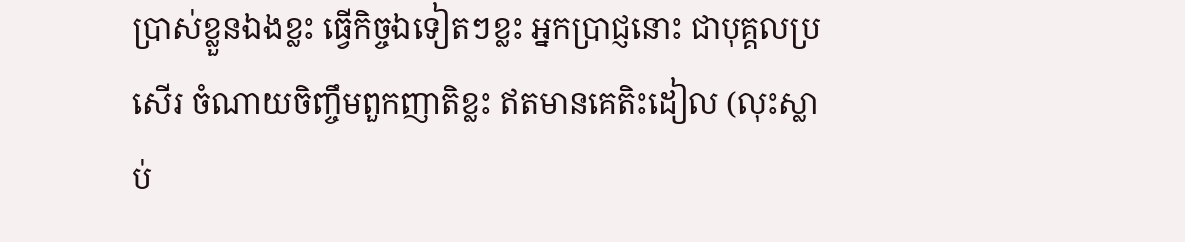ប្រាស់ខ្លួនឯងខ្លះ ធ្វើកិច្ចឯទៀតៗខ្លះ អ្នកប្រាជ្ញនោះ ជាបុគ្គលប្រសើរ ចំណាយចិញ្ចឹមពួកញាតិខ្លះ ឥតមានគេតិះដៀល (លុះស្លាប់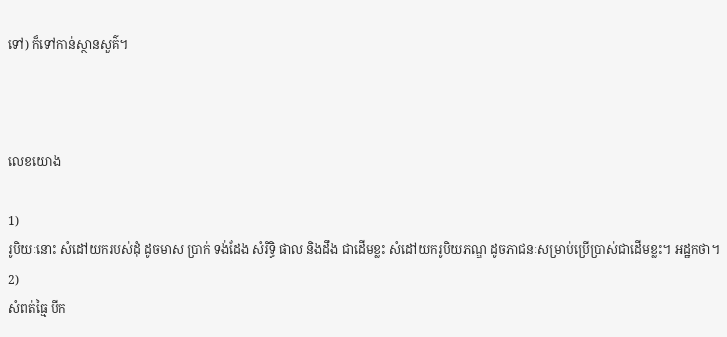ទៅ) ក៏ទៅកាន់ស្ថានសួគ៌។



លេខយោង

1)
រូបិយៈនោះ សំដៅយករបស់ដុំ ដូចមាស ប្រាក់ ទង់ដែង សំរិទ្ធិ ផាល និងដឹង ជាដើមខ្លះ សំដៅយករូបិយភណ្ឌ ដូចភាជនៈសម្រាប់ប្រើប្រាស់ជាដើមខ្លះ។ អដ្ឋកថា។
2)
សំពត់ធ្មៃ បីក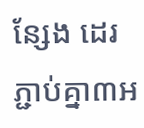ន្សែង ដេរភ្ជាប់គ្នា៣អ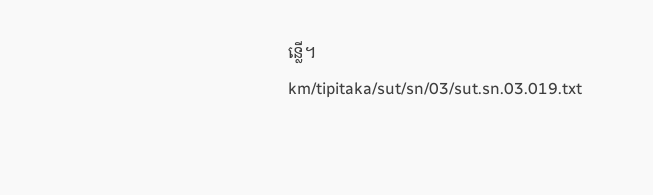ន្លើ។
km/tipitaka/sut/sn/03/sut.sn.03.019.txt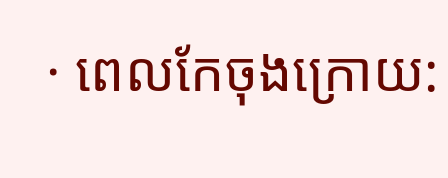· ពេលកែចុងក្រោយ: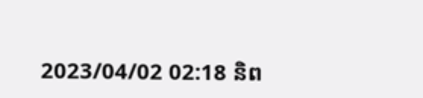2023/04/02 02:18 និព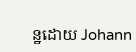ន្ឋដោយ Johann